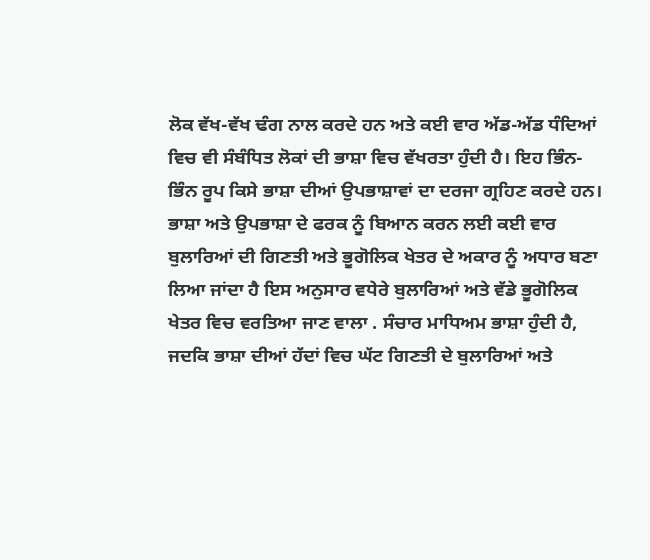ਲੋਕ ਵੱਖ-ਵੱਖ ਢੰਗ ਨਾਲ ਕਰਦੇ ਹਨ ਅਤੇ ਕਈ ਵਾਰ ਅੱਡ-ਅੱਡ ਧੰਦਿਆਂ ਵਿਚ ਵੀ ਸੰਬੰਧਿਤ ਲੋਕਾਂ ਦੀ ਭਾਸ਼ਾ ਵਿਚ ਵੱਖਰਤਾ ਹੁੰਦੀ ਹੈ। ਇਹ ਭਿੰਨ-ਭਿੰਨ ਰੂਪ ਕਿਸੇ ਭਾਸ਼ਾ ਦੀਆਂ ਉਪਭਾਸ਼ਾਵਾਂ ਦਾ ਦਰਜਾ ਗ੍ਰਹਿਣ ਕਰਦੇ ਹਨ।
ਭਾਸ਼ਾ ਅਤੇ ਉਪਭਾਸ਼ਾ ਦੇ ਫਰਕ ਨੂੰ ਬਿਆਨ ਕਰਨ ਲਈ ਕਈ ਵਾਰ ਬੁਲਾਰਿਆਂ ਦੀ ਗਿਣਤੀ ਅਤੇ ਭੂਗੋਲਿਕ ਖੇਤਰ ਦੇ ਅਕਾਰ ਨੂੰ ਅਧਾਰ ਬਣਾ ਲਿਆ ਜਾਂਦਾ ਹੈ ਇਸ ਅਨੁਸਾਰ ਵਧੇਰੇ ਬੁਲਾਰਿਆਂ ਅਤੇ ਵੱਡੇ ਭੂਗੋਲਿਕ ਖੇਤਰ ਵਿਚ ਵਰਤਿਆ ਜਾਣ ਵਾਲਾ . ਸੰਚਾਰ ਮਾਧਿਅਮ ਭਾਸ਼ਾ ਹੁੰਦੀ ਹੈ, ਜਦਕਿ ਭਾਸ਼ਾ ਦੀਆਂ ਹੱਦਾਂ ਵਿਚ ਘੱਟ ਗਿਣਤੀ ਦੇ ਬੁਲਾਰਿਆਂ ਅਤੇ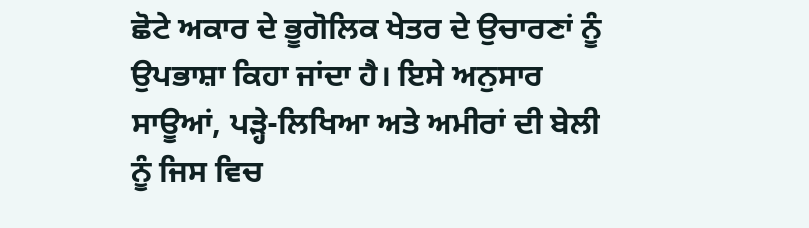ਛੋਟੇ ਅਕਾਰ ਦੇ ਭੂਗੋਲਿਕ ਖੇਤਰ ਦੇ ਉਚਾਰਣਾਂ ਨੂੰ ਉਪਭਾਸ਼ਾ ਕਿਹਾ ਜਾਂਦਾ ਹੈ। ਇਸੇ ਅਨੁਸਾਰ ਸਾਊਆਂ, ਪੜ੍ਹੇ-ਲਿਖਿਆ ਅਤੇ ਅਮੀਰਾਂ ਦੀ ਬੇਲੀ ਨੂੰ ਜਿਸ ਵਿਚ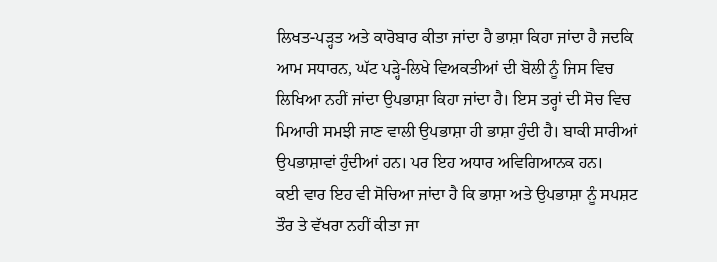ਲਿਖਤ-ਪੜ੍ਹਤ ਅਤੇ ਕਾਰੋਬਾਰ ਕੀਤਾ ਜਾਂਦਾ ਹੈ ਭਾਸ਼ਾ ਕਿਹਾ ਜਾਂਦਾ ਹੈ ਜਦਕਿ ਆਮ ਸਧਾਰਨ, ਘੱਟ ਪੜ੍ਹੇ-ਲਿਖੇ ਵਿਅਕਤੀਆਂ ਦੀ ਬੋਲੀ ਨੂੰ ਜਿਸ ਵਿਚ ਲਿਖਿਆ ਨਹੀਂ ਜਾਂਦਾ ਉਪਭਾਸ਼ਾ ਕਿਹਾ ਜਾਂਦਾ ਹੈ। ਇਸ ਤਰ੍ਹਾਂ ਦੀ ਸੋਚ ਵਿਚ ਮਿਆਰੀ ਸਮਝੀ ਜਾਣ ਵਾਲੀ ਉਪਭਾਸ਼ਾ ਹੀ ਭਾਸ਼ਾ ਹੁੰਦੀ ਹੈ। ਬਾਕੀ ਸਾਰੀਆਂ ਉਪਭਾਸ਼ਾਵਾਂ ਹੁੰਦੀਆਂ ਹਨ। ਪਰ ਇਹ ਅਧਾਰ ਅਵਿਗਿਆਨਕ ਹਨ।
ਕਈ ਵਾਰ ਇਹ ਵੀ ਸੋਚਿਆ ਜਾਂਦਾ ਹੈ ਕਿ ਭਾਸ਼ਾ ਅਤੇ ਉਪਭਾਸ਼ਾ ਨੂੰ ਸਪਸ਼ਟ ਤੌਰ ਤੇ ਵੱਖਰਾ ਨਹੀਂ ਕੀਤਾ ਜਾ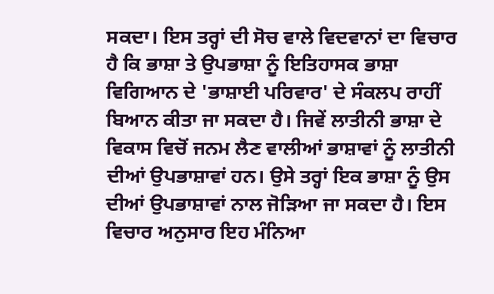ਸਕਦਾ। ਇਸ ਤਰ੍ਹਾਂ ਦੀ ਸੋਚ ਵਾਲੇ ਵਿਦਵਾਨਾਂ ਦਾ ਵਿਚਾਰ ਹੈ ਕਿ ਭਾਸ਼ਾ ਤੇ ਉਪਭਾਸ਼ਾ ਨੂੰ ਇਤਿਹਾਸਕ ਭਾਸ਼ਾ ਵਿਗਿਆਨ ਦੇ 'ਭਾਸ਼ਾਈ ਪਰਿਵਾਰ' ਦੇ ਸੰਕਲਪ ਰਾਹੀਂ ਬਿਆਨ ਕੀਤਾ ਜਾ ਸਕਦਾ ਹੈ। ਜਿਵੇਂ ਲਾਤੀਨੀ ਭਾਸ਼ਾ ਦੇ ਵਿਕਾਸ ਵਿਚੋਂ ਜਨਮ ਲੈਣ ਵਾਲੀਆਂ ਭਾਸ਼ਾਵਾਂ ਨੂੰ ਲਾਤੀਨੀ ਦੀਆਂ ਉਪਭਾਸ਼ਾਵਾਂ ਹਨ। ਉਸੇ ਤਰ੍ਹਾਂ ਇਕ ਭਾਸ਼ਾ ਨੂੰ ਉਸ ਦੀਆਂ ਉਪਭਾਸ਼ਾਵਾਂ ਨਾਲ ਜੋੜਿਆ ਜਾ ਸਕਦਾ ਹੈ। ਇਸ ਵਿਚਾਰ ਅਨੁਸਾਰ ਇਹ ਮੰਨਿਆ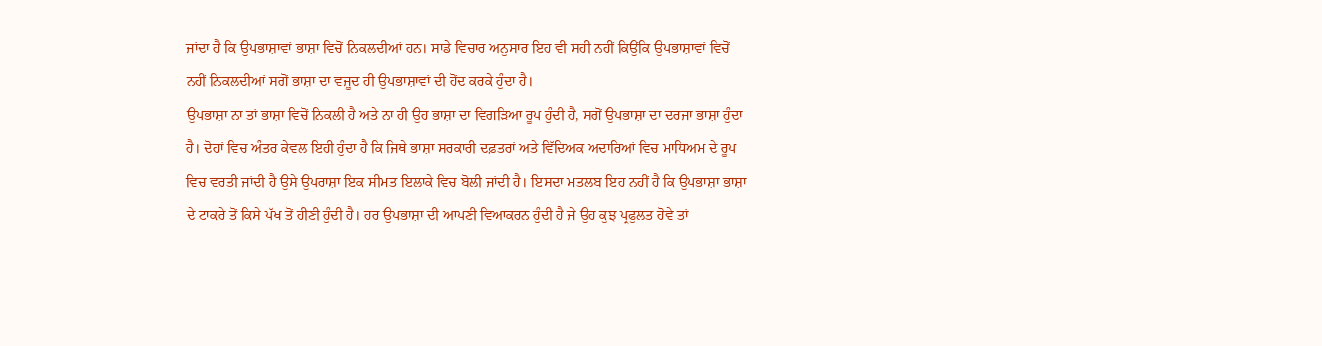ਜਾਂਦਾ ਹੈ ਕਿ ਉਪਭਾਸ਼ਾਵਾਂ ਭਾਸ਼ਾ ਵਿਚੋਂ ਨਿਕਲਦੀਆਂ ਹਨ। ਸਾਡੇ ਵਿਚਾਰ ਅਨੁਸਾਰ ਇਹ ਵੀ ਸਹੀ ਨਹੀਂ ਕਿਉਂਕਿ ਉਪਭਾਸ਼ਾਵਾਂ ਵਿਚੋਂ ਨਹੀਂ ਨਿਕਲਦੀਆਂ ਸਗੋਂ ਭਾਸ਼ਾ ਦਾ ਵਜੂਦ ਹੀ ਉਪਭਾਸ਼ਾਵਾਂ ਦੀ ਹੋਂਦ ਕਰਕੇ ਹੁੰਦਾ ਹੈ।
ਉਪਭਾਸ਼ਾ ਨਾ ਤਾਂ ਭਾਸ਼ਾ ਵਿਚੋਂ ਨਿਕਲੀ ਹੈ ਅਤੇ ਨਾ ਹੀ ਉਹ ਭਾਸ਼ਾ ਦਾ ਵਿਗੜਿਆ ਰੂਪ ਹੁੰਦੀ ਹੈ, ਸਗੋਂ ਉਪਭਾਸ਼ਾ ਦਾ ਦਰਜਾ ਭਾਸ਼ਾ ਹੁੰਦਾ ਹੈ। ਦੋਹਾਂ ਵਿਚ ਅੰਤਰ ਕੇਵਲ ਇਹੀ ਹੁੰਦਾ ਹੈ ਕਿ ਜਿਥੇ ਭਾਸ਼ਾ ਸਰਕਾਰੀ ਦਫ਼ਤਰਾਂ ਅਤੇ ਵਿੱਦਿਅਕ ਅਦਾਰਿਆਂ ਵਿਚ ਮਾਧਿਅਮ ਦੇ ਰੂਪ ਵਿਚ ਵਰਤੀ ਜਾਂਦੀ ਹੈ ਉਸੇ ਉਪਰਾਸ਼ਾ ਇਕ ਸੀਮਤ ਇਲਾਕੇ ਵਿਚ ਬੋਲੀ ਜਾਂਦੀ ਹੈ। ਇਸਦਾ ਮਤਲਬ ਇਹ ਨਹੀਂ ਹੈ ਕਿ ਉਪਭਾਸ਼ਾ ਭਾਸ਼ਾ ਦੇ ਟਾਕਰੇ ਤੋਂ ਕਿਸੇ ਪੱਖ ਤੋਂ ਹੀਣੀ ਹੁੰਦੀ ਹੈ। ਹਰ ਉਪਭਾਸ਼ਾ ਦੀ ਆਪਣੀ ਵਿਆਕਰਨ ਹੁੰਦੀ ਹੈ ਜੇ ਉਹ ਕੁਝ ਪ੍ਰਫੁਲਤ ਹੋਵੇ ਤਾਂ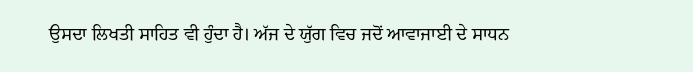ਉਸਦਾ ਲਿਖਤੀ ਸਾਹਿਤ ਵੀ ਹੁੰਦਾ ਹੈ। ਅੱਜ ਦੇ ਯੁੱਗ ਵਿਚ ਜਦੋਂ ਆਵਾਜਾਈ ਦੇ ਸਾਧਨ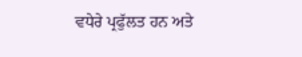ਵਧੇਰੇ ਪ੍ਰਫੁੱਲਤ ਹਨ ਅਤੇ